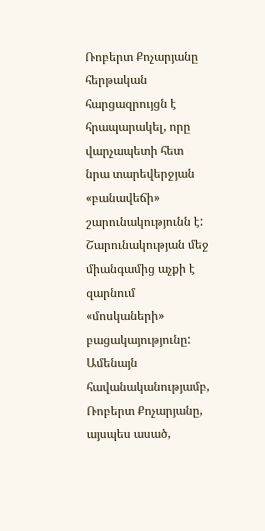Ռոբերտ Քոչարյանը հերթական հարցազրույցն է հրապարակել, որը վարչապետի հետ նրա տարեվերջյան «բանավեճի» շարունակությունն է: Շարունակության մեջ միանգամից աչքի է զարնում «մոսկաների» բացակայությունը: Ամենայն հավանականությամբ, Ռոբերտ Քոչարյանը, այսպես ասած,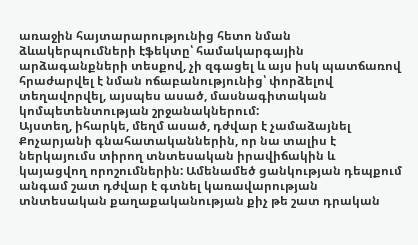առաջին հայտարարությունից հետո նման ձևակերպումների էֆեկտը՝ համակարգային արձագանքների տեսքով, չի զգացել և այս իսկ պատճառով հրաժարվել է նման ոճաբանությունից՝ փորձելով տեղավորվել, այսպես ասած, մասնագիտական կոմպետենտության շրջանակներում:
Այստեղ, իհարկե, մեղմ ասած, դժվար է չամաձայնել Քոչարյանի գնահատականներին, որ նա տալիս է ներկայումս տիրող տնտեսական իրավիճակին և կայացվող որոշումներին: Ամենամեծ ցանկության դեպքում անգամ շատ դժվար է գտնել կառավարության տնտեսական քաղաքականության քիչ թե շատ դրական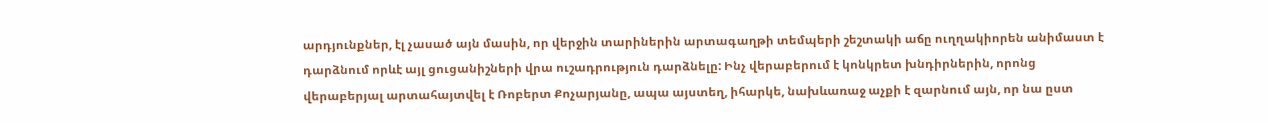արդյունքներ, էլ չասած այն մասին, որ վերջին տարիներին արտագաղթի տեմպերի շեշտակի աճը ուղղակիորեն անիմաստ է դարձնում որևէ այլ ցուցանիշների վրա ուշադրություն դարձնելը: Ինչ վերաբերում է կոնկրետ խնդիրներին, որոնց վերաբերյալ արտահայտվել է Ռոբերտ Քոչարյանը, ապա այստեղ, իհարկե, նախևառաջ աչքի է զարնում այն, որ նա ըստ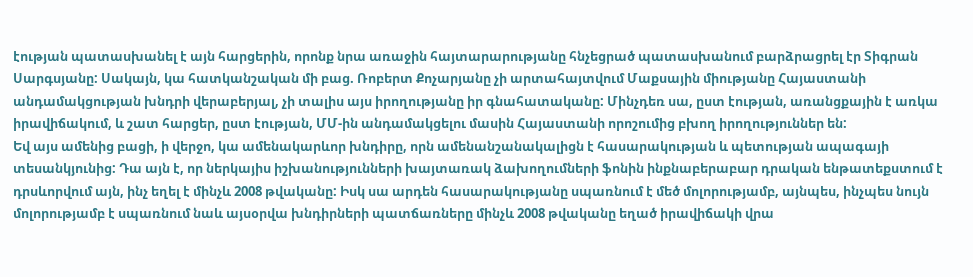էության պատասխանել է այն հարցերին, որոնք նրա առաջին հայտարարությանը հնչեցրած պատասխանում բարձրացրել էր Տիգրան Սարգսյանը: Սակայն, կա հատկանշական մի բաց. Ռոբերտ Քոչարյանը չի արտահայտվում Մաքսային միությանը Հայաստանի անդամակցության խնդրի վերաբերյալ, չի տալիս այս իրողությանը իր գնահատականը: Մինչդեռ սա, ըստ էության, առանցքային է առկա իրավիճակում, և շատ հարցեր, ըստ էության, ՄՄ-ին անդամակցելու մասին Հայաստանի որոշումից բխող իրողություններ են:
Եվ այս ամենից բացի, ի վերջո, կա ամենակարևոր խնդիրը, որն ամենանշանակալիցն է հասարակության և պետության ապագայի տեսանկյունից: Դա այն է, որ ներկայիս իշխանությունների խայտառակ ձախողումների ֆոնին ինքնաբերաբար դրական ենթատեքստում է դրսևորվում այն, ինչ եղել է մինչև 2008 թվականը: Իսկ սա արդեն հասարակությանը սպառնում է մեծ մոլորությամբ, այնպես, ինչպես նույն մոլորությամբ է սպառնում նաև այսօրվա խնդիրների պատճառները մինչև 2008 թվականը եղած իրավիճակի վրա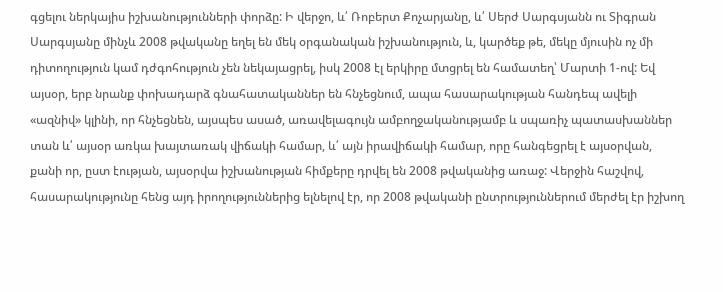գցելու ներկայիս իշխանությունների փորձը: Ի վերջո, և՛ Ռոբերտ Քոչարյանը, և՛ Սերժ Սարգսյանն ու Տիգրան Սարգսյանը մինչև 2008 թվականը եղել են մեկ օրգանական իշխանություն, և, կարծեք թե, մեկը մյուսին ոչ մի դիտողություն կամ դժգոհություն չեն նեկայացրել, իսկ 2008 էլ երկիրը մտցրել են համատեղ՝ Մարտի 1-ով: Եվ այսօր, երբ նրանք փոխադարձ գնահատականներ են հնչեցնում, ապա հասարակության հանդեպ ավելի «ազնիվ» կլինի, որ հնչեցնեն, այսպես ասած, առավելագույն ամբողջականությամբ և սպառիչ պատասխաններ տան և՛ այսօր առկա խայտառակ վիճակի համար, և՛ այն իրավիճակի համար, որը հանգեցրել է այսօրվան, քանի որ, ըստ էության, այսօրվա իշխանության հիմքերը դրվել են 2008 թվականից առաջ: Վերջին հաշվով, հասարակությունը հենց այդ իրողություններից ելնելով էր, որ 2008 թվականի ընտրություններում մերժել էր իշխող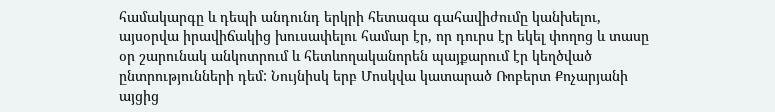համակարգը և դեպի անդունդ երկրի հետագա գահավիժումը կանխելու, այսօրվա իրավիճակից խուսափելու համար էր, որ դուրս էր եկել փողոց և տասը օր շարունակ անկոտրում և հետևողականորեն պայքարում էր կեղծված ընտրությունների դեմ: Նույնիսկ երբ Մոսկվա կատարած Ռոբերտ Քոչարյանի այցից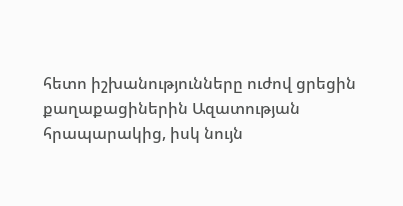հետո իշխանությունները ուժով ցրեցին քաղաքացիներին Ազատության հրապարակից, իսկ նույն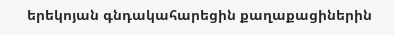երեկոյան գնդակահարեցին քաղաքացիներին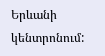Երևանի կենտրոնում: